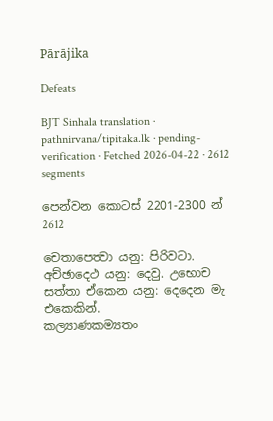Pārājika

Defeats

BJT Sinhala translation · pathnirvana/tipitaka.lk · pending-verification · Fetched 2026-04-22 · 2612 segments

පෙන්වන කොටස් 2201-2300 න් 2612

චෙතාපෙත්‍වා යනු: පිරිවටා.
අච්ඡාදෙථ යනු: දෙවු. උභොච සත්තා ඒකෙන යනු: දෙදෙන මැ එකෙකින්.
කල්‍යාණකම්‍යතං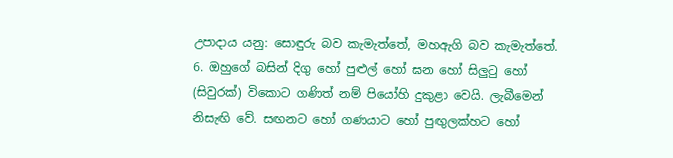උපාදාය යනු: සොඳුරු බව කැමැත්තේ, මහඇගි බව කැමැත්තේ.
6. ඔහුගේ බසින් දිගු හෝ පුළුල් හෝ ඝන හෝ සිලුටු හෝ (සිවුරක්) විකොට ගණිත් නම් පියෝහි දුකුළා වෙයි. ලැබීමෙන් නිසැඟි වේ. සඟනට හෝ ගණයාට හෝ පුඟුලක්හට හෝ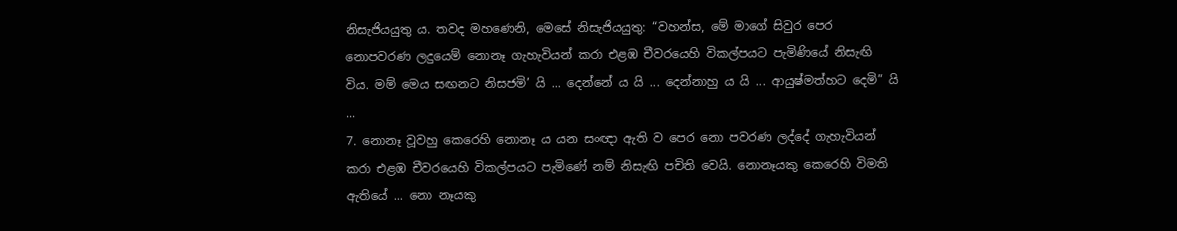නිසැජියයුතු ය. තවද මහණෙනි, මෙසේ නිසැජියයුතු: “වහන්ස, මේ මාගේ සිවුර පෙර නොපවරණ ලදුයෙම් නොනෑ ගැහැවියන් කරා එළඹ චීවරයෙහි විකල්පයට පැමිණියේ නිසැඟි විය. මම් මෙය සඟනට නිසජමි’ යි ... දෙන්නේ ය යි ... දෙන්නාහු ය යි ... ආයුෂ්මත්හට දෙමි” යි ...
7. නොනෑ වූවහු කෙරෙහි නොනෑ ය යන සංඥා ඇති ව පෙර නො පවරණ ලද්දේ ගැහැවියන් කරා එළඹ චීවරයෙහි විකල්පයට පැමිණේ නම් නිසැඟි පචිති වෙයි. නොනෑයකු කෙරෙහි විමති ඇතියේ ... නො නෑයකු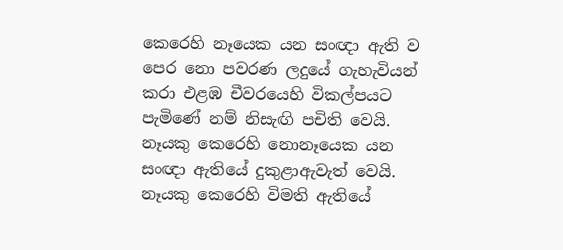කෙරෙහි නෑයෙක යන සංඥා ඇති ව පෙර නො පවරණ ලදුයේ ගැහැවියන් කරා එළඹ චීවරයෙහි විකල්පයට පැමිණේ නම් නිසැඟි පචිති වෙයි. නෑයකු කෙරෙහි නොනෑයෙක යන සංඥා ඇතියේ දුකුළාඇවැත් වෙයි. නෑයකු කෙරෙහි විමති ඇතියේ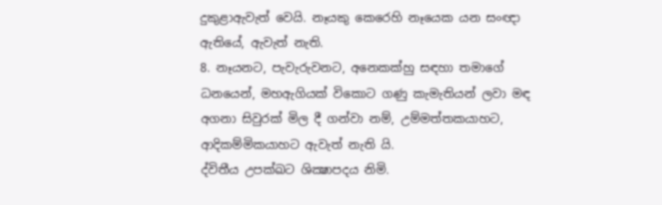දුකුළාඇවැත් වෙයි. නෑයකු කෙරෙහි නෑයෙක යන සංඥා ඇතියේ, ඇවැත් නැති.
8. නෑයනට, පැවැරුවනට, අනෙකක්හු සඳහා තමාගේ ධනයෙන්, මහඇගියක් විකොට ගණු කැමැතියන් ලවා මඳ අගනා සිවුරක් මිල දී ගන්වා නම්, උම්මත්තකයාහට, ආදිකම්මිකයාහට ඇවැත් නැති යි.
ද්විතීය උපක්ඛට ශික්‍ෂාපදය නිමි.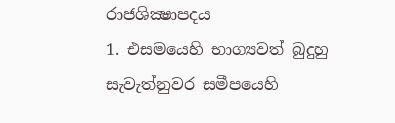රාජශික්‍ෂාපදය
1. එසමයෙහි භාග්‍යවත් බුදුහු සැවැත්නුවර සමීපයෙහි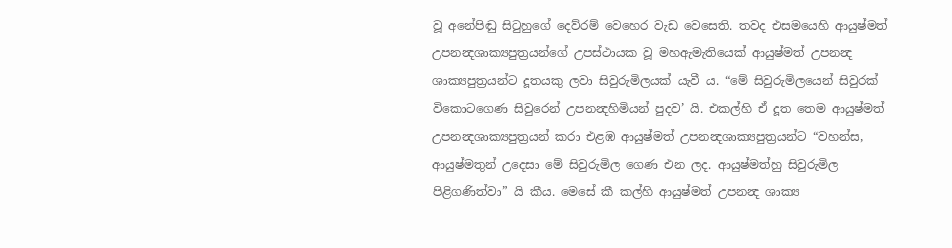වූ අනේපිඬු සිටුහුගේ දෙව්රම් වෙහෙර වැඩ වෙසෙති. තවද එසමයෙහි ආයුෂ්මත් උපනන්‍දශාක්‍යපුත්‍රයන්ගේ උපස්ථායක වූ මහඇමැතියෙක් ආයුෂ්මත් උපනන්‍ද ශාක්‍යපුත්‍රයන්ට දූතයකු ලවා සිවුරුමිලයක් යැවී ය. “මේ සිවුරුමිලයෙන් සිවුරක් විකොටගෙණ සිවුරෙන් උපනන්‍දහිමියන් පුදව’ යි. එකල්හි ඒ දූත තෙම ආයුෂ්මත් උපනන්‍දශාක්‍යපුත්‍රයන් කරා එළඹ ආයුෂ්මත් උපනන්‍දශාක්‍යපුත්‍රයන්ට “වහන්ස, ආයුෂ්මතුන් උදෙසා මේ සිවුරුමිල ගෙණ එන ලද. ආයුෂ්මත්හු සිවුරුමිල පිළිගණිත්වා” යි කීය. මෙසේ කී කල්හි ආයුෂ්මත් උපනන්‍ද ශාක්‍ය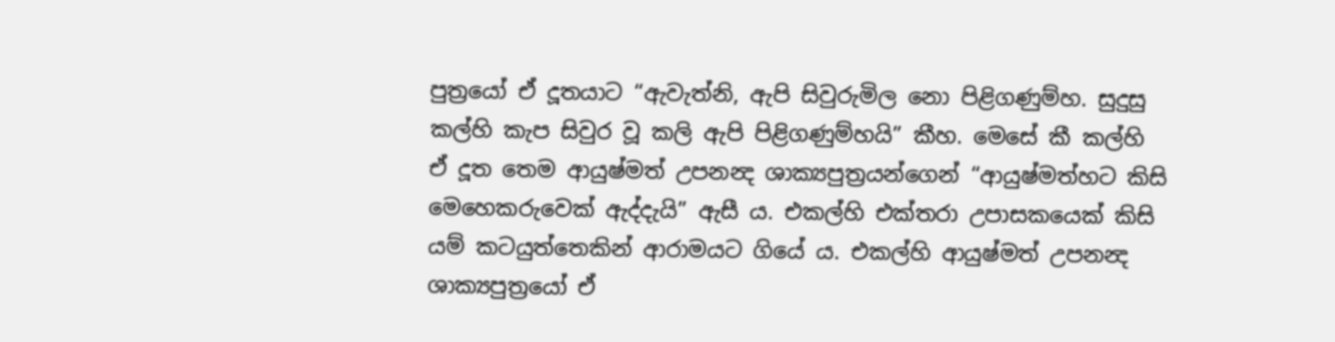පුත්‍රයෝ ඒ දූතයාට “ඇවැත්නි, ඇපි සිවුරුමිල නො පිළිගණුම්හ. සුදුසු කල්හි කැප සිවුර වූ කලි ඇපි පිළිගණුම්හයි” කීහ. මෙසේ කී කල්හි ඒ දූත තෙම ආයුෂ්මත් උපනන්‍ද ශාක්‍යපුත්‍රයන්ගෙන් “ආයුෂ්මත්හට කිසි මෙහෙකරුවෙක් ඇද්දැයි” ඇසී ය. එකල්හි එක්තරා උපාසකයෙක් කිසි යම් කටයුත්තෙකින් ආරාමයට ගියේ ය. එකල්හි ආයුෂ්මත් උපනන්‍ද ශාක්‍යපුත්‍රයෝ ඒ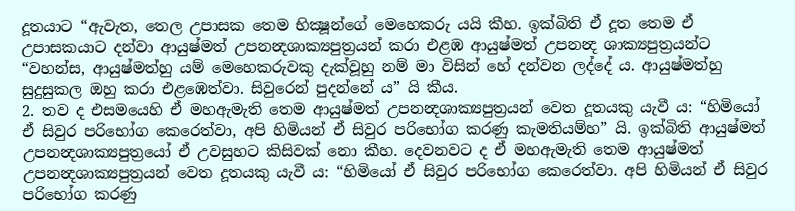දූතයාට “ඇවැත, තෙල උපාසක තෙම භික්‍ෂූන්ගේ මෙහෙකරු යයි කීහ. ඉක්බිති ඒ දූත තෙම ඒ උපාසකයාට දන්වා ආයුෂ්මත් උපනන්‍දශාක්‍යපුත්‍රයන් කරා එළඹ ආයුෂ්මත් උපනන්‍ද ශාක්‍යපුත්‍රයන්ට “වහන්ස, ආයුෂ්මත්හු යම් මෙහෙකරුවකු දැක්වූහු නම් මා විසින් හේ දන්වන ලද්දේ ය. ආයුෂ්මත්හු සුදුසුකල ඔහු කරා එළඹෙත්වා. සිවුරෙන් පුදන්නේ ය” යි කීය.
2. තව ද එසමයෙහි ඒ මහඇමැති තෙම ආයුෂ්මත් උපනන්‍දශාක්‍යපුත්‍රයන් වෙත දූතයකු යැවී ය: “හිමියෝ ඒ සිවුර පරිභෝග කෙරෙත්වා, අපි හිමියන් ඒ සිවුර පරිභෝග කරණු කැමතියම්හ” යි. ඉක්බිති ආයුෂ්මත් උපනන්‍දශාක්‍යපුත්‍රයෝ ඒ උවසුහට කිසිවක් නො කීහ. දෙවනවට ද ඒ මහඇමැති තෙම ආයුෂ්මත් උපනන්‍දශාක්‍යපුත්‍රයන් වෙත දූතයකු යැවී ය: “හිමියෝ ඒ සිවුර පරිභෝග කෙරෙත්වා. අපි හිමියන් ඒ සිවුර පරිභෝග කරණු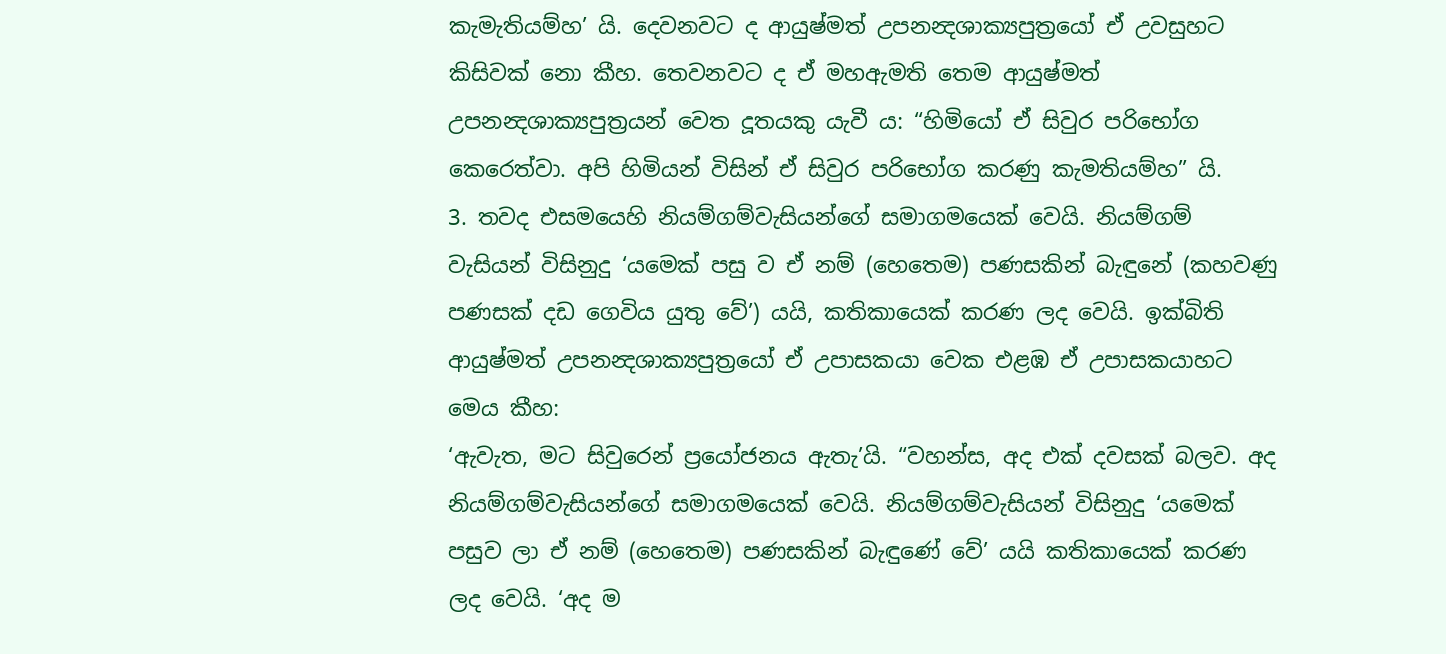කැමැතියම්හ’ යි. දෙවනවට ද ආයුෂ්මත් උපනන්‍දශාක්‍යපුත්‍රයෝ ඒ උවසුහට කිසිවක් නො කීහ. තෙවනවට ද ඒ මහඇමති තෙම ආයුෂ්මත් උපනන්‍දශාක්‍යපුත්‍රයන් වෙත දූතයකු යැවී ය: “හිමියෝ ඒ සිවුර පරිභෝග කෙරෙත්වා. අපි හිමියන් විසින් ඒ සිවුර පරිභෝග කරණු කැමතියම්හ” යි.
3. තවද එසමයෙහි නියම්ගම්වැසියන්ගේ සමාගමයෙක් වෙයි. නියම්ගම් වැසියන් විසිනුදු ‘යමෙක් පසු ව ඒ නම් (හෙතෙම) පණසකින් බැඳුනේ (කහවණු පණසක් දඩ ගෙවිය යුතු වේ’) යයි, කතිකායෙක් කරණ ලද වෙයි. ඉක්බිති ආයුෂ්මත් උපනන්‍දශාක්‍යපුත්‍රයෝ ඒ උපාසකයා වෙක එළඹ ඒ උපාසකයාහට මෙය කීහ:
‘ඇවැත, මට සිවුරෙන් ප්‍රයෝජනය ඇතැ’යි. “වහන්ස, අද එක් දවසක් බලව. අද නියම්ගම්වැසියන්ගේ සමාගමයෙක් වෙයි. නියම්ගම්වැසියන් විසිනුදු ‘යමෙක් පසුව ලා ඒ නම් (හෙතෙම) පණසකින් බැඳුණේ වේ’ යයි කතිකායෙක් කරණ ලද වෙයි. ‘අද ම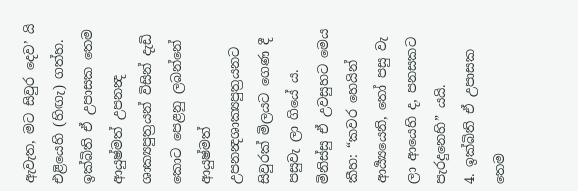ඇවැත, මට සිවුර දෙව’ යි එළියෙහි (හිඟැ) ගත්හ. ඉක්බිති ඒ උපාසක තෙම ආයුෂ්මත් උපනන්‍ද ශාක්‍යපුත්‍රයන් විසින් දැඩි කොට පෙළනු ලබන්නේ ආයුෂ්මත් උපනන්‍දශාක්‍යපුත්‍රයනට සිවුරක් මිලයට ගෙණ දී පසුවැ ලා ගියේ ය. මිනිස්සු ඒ උවසුහට මෙය කීහ: “කවර හෙයින් ආර්‍ය්‍යයෙනි, තෝ පසු වැ ලා ආයෙහි ද, පනසකට පැරදුනෙහි” යයි.
4. ඉක්බිති ඒ උපාසක තෙම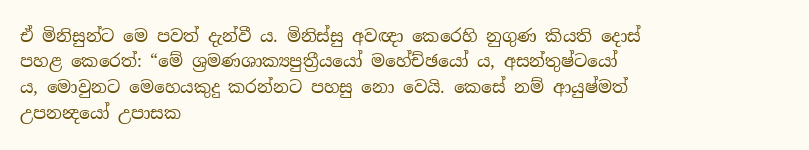ඒ මිනිසුන්ට මෙ පවත් දැන්වී ය. මිනිස්සු අවඥා කෙරෙහි නුගුණ කියති දොස් පහළ කෙරෙත්: “මේ ශ්‍රමණශාක්‍යපුත්‍රීයයෝ මහේච්ඡයෝ ය, අසන්තුෂ්ටයෝ ය, මොවුනට මෙහෙයකුදු කරන්නට පහසු නො වෙයි. කෙසේ නම් ආයුෂ්මත් උපනන්‍දයෝ උපාසක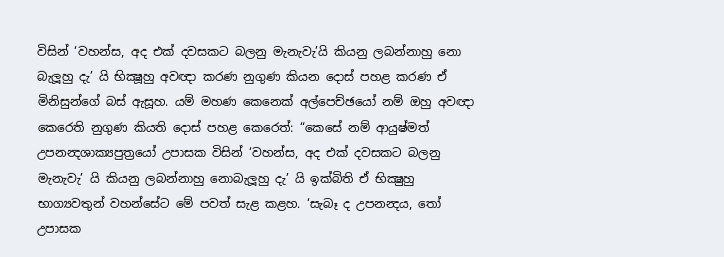විසින් ‘වහන්ස, අද එක් දවසකට බලනු මැනැවැ’යි කියනු ලබන්නාහු නො බැලූහු දැ’ යි භික්‍ෂූහු අවඥා කරණ නුගුණ කියන දොස් පහළ කරණ ඒ මිනිසුන්ගේ බස් ඇසූහ. යම් මහණ කෙනෙක් අල්පෙච්‍ඡයෝ නම් ඔහු අවඥා කෙරෙති නුගුණ කියති දොස් පහළ කෙරෙත්: “කෙසේ නම් ආයුෂ්මත් උපනන්‍දශාක්‍යපුත්‍රයෝ උපාසක විසින් ‘වහන්ස, අද එක් දවසකට බලනු මැනැවැ’ යි කියනු ලබන්නාහු නොබැලූහු දැ’ යි ඉක්බිති ඒ භික්‍ෂුහු භාග්‍යවතුන් වහන්සේට මේ පවත් සැළ කළහ. ‘සැබෑ ද උපනන්‍දය, තෝ උපාසක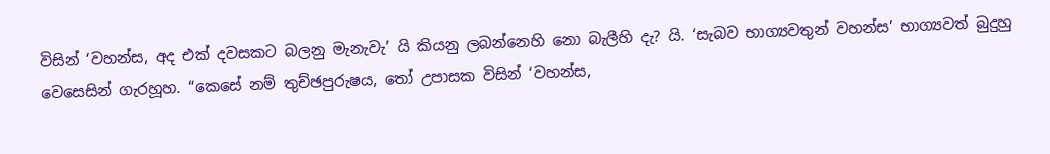විසින් ‘වහන්ස, අද එක් දවසකට බලනු මැනැවැ’ යි කියනු ලබන්නෙහි නො බැලීහි දැ? යි. ‘සැබව භාග්‍යවතුන් වහන්ස’ භාග්‍යවත් බුදුහු වෙසෙසින් ගැරහූහ. “කෙසේ නම් තුච්ඡපුරුෂය, තෝ උපාසක විසින් ‘වහන්ස,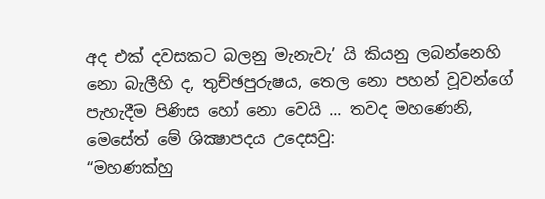අද එක් දවසකට බලනු මැනැවැ’ යි කියනු ලබන්නෙහි නො බැලීහි ද, තුච්ඡපුරුෂය, තෙල නො පහන් වූවන්ගේ පැහැදීම පිණිස හෝ නො වෙයි ... තවද මහණෙනි, මෙසේත් මේ ශික්‍ෂාපදය උදෙසවු:
“මහණක්හු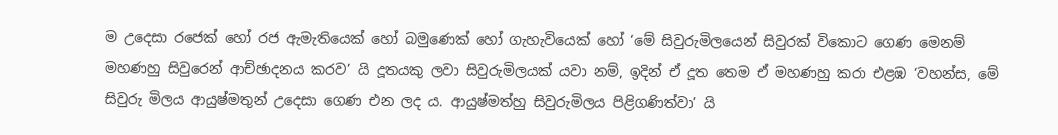ම උදෙසා රජෙක් හෝ රජ ඇමැතියෙක් හෝ බමුණෙක් හෝ ගැහැවියෙක් හෝ ‘මේ සිවුරුමිලයෙන් සිවුරක් විකොට ගෙණ මෙනම් මහණහු සිවුරෙන් ආච්ඡාදනය කරව’ යි දූතයකු ලවා සිවුරුමිලයක් යවා නම්, ඉදින් ඒ දූත තෙම ඒ මහණහු කරා එළඹ ‘වහන්ස, මේ සිවුරු මිලය ආයුෂ්මතුන් උදෙසා ගෙණ එන ලද ය. ආයුෂ්මත්හු සිවුරුමිලය පිළිගණිත්වා’ යි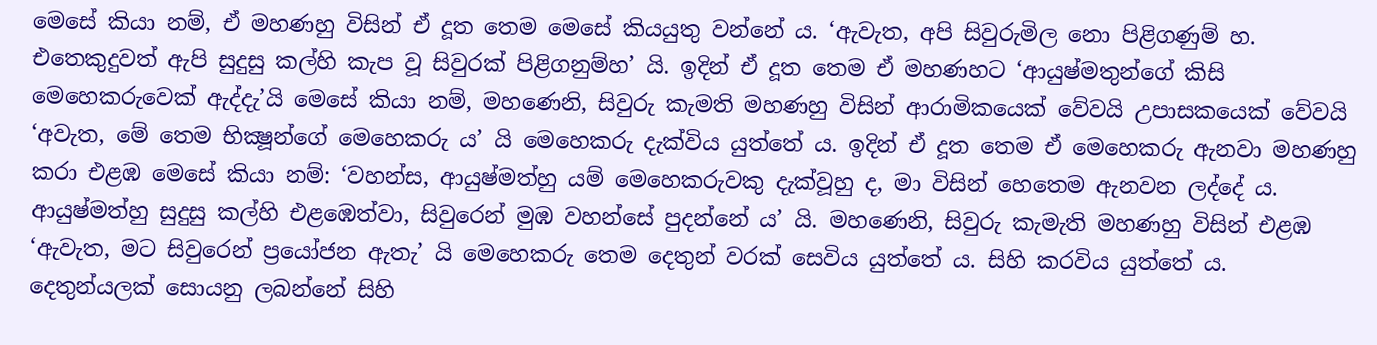මෙසේ කියා නම්, ඒ මහණහු විසින් ඒ දූත තෙම මෙසේ කියයුතු වන්නේ ය. ‘ඇවැත, අපි සිවුරුමිල නො පිළිගණුම් හ. එතෙකුදුවත් ඇපි සුදුසු කල්හි කැප වූ සිවුරක් පිළිගනුම්හ’ යි. ඉදින් ඒ දූත තෙම ඒ මහණහට ‘ආයුෂ්මතුන්ගේ කිසි මෙහෙකරුවෙක් ඇද්දැ’යි මෙසේ කියා නම්, මහණෙනි, සිවුරු කැමති මහණහු විසින් ආරාමිකයෙක් වේවයි උපාසකයෙක් වේවයි ‘අවැත, මේ තෙම භික්‍ෂූන්ගේ මෙහෙකරු ය’ යි මෙහෙකරු දැක්විය යුත්තේ ය. ඉදින් ඒ දූත තෙම ඒ මෙහෙකරු ඇනවා මහණහු කරා එළඹ මෙසේ කියා නම්: ‘වහන්ස, ආයුෂ්මත්හු යම් මෙහෙකරුවකු දැක්වූහු ද, මා විසින් හෙතෙම ඇනවන ලද්දේ ය. ආයුෂ්මත්හු සුදුසු කල්හි එළඹෙත්වා, සිවුරෙන් මුඹ වහන්සේ පුදන්නේ ය’ යි. මහණෙනි, සිවුරු කැමැති මහණහු විසින් එළඹ ‘ඇවැත, මට සිවුරෙන් ප්‍රයෝජන ඇතැ’ යි මෙහෙකරු තෙම දෙතුන් වරක් සෙවිය යුත්තේ ය. සිහි කරවිය යුත්තේ ය.
දෙතුන්යලක් සොයනු ලබන්නේ සිහි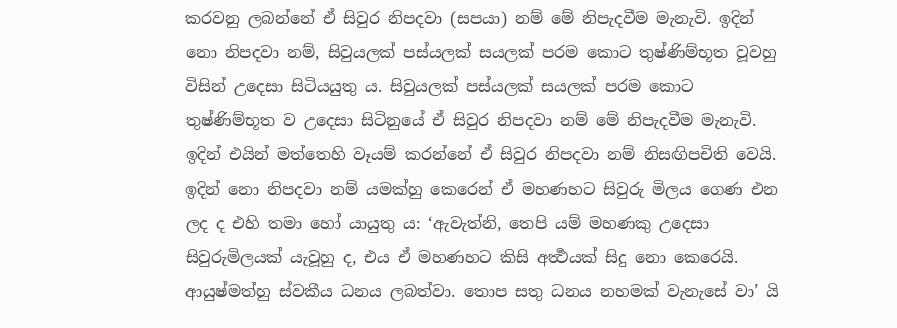කරවනු ලබන්නේ ඒ සිවුර නිපදවා (සපයා) නම් මේ නිපැදවීම මැනැවි. ඉදින් නො නිපදවා නම්, සිවුයලක් පස්යලක් සයලක් පරම කොට තුෂ්ණිම්භූත වූවහු විසින් උදෙසා සිටියයුතු ය. සිවුයලක් පස්යලක් සයලක් පරම කොට තුෂ්ණිම්භූත ව උදෙසා සිටිනුයේ ඒ සිවුර නිපදවා නම් මේ නිපැදවීම මැනැවි. ඉදින් එයින් මත්තෙහි වෑයම් කරන්නේ ඒ සිවුර නිපදවා නම් නිසඟිපචිති වෙයි. ඉදින් නො නිපදවා නම් යමක්හු කෙරෙන් ඒ මහණහට සිවුරු මිලය ගෙණ එන ලද ද එහි තමා හෝ යායුතු ය: ‘ඇවැත්නි, තෙපි යම් මහණකු උදෙසා සිවුරුමිලයක් යැවූහු ද, එය ඒ මහණහට කිසි අර්‍ත්‍ථයක් සිදු නො කෙරෙයි. ආයුෂ්මත්හු ස්වකීය ධනය ලබත්වා. තොප සතු ධනය නහමක් වැනැසේ වා’ යි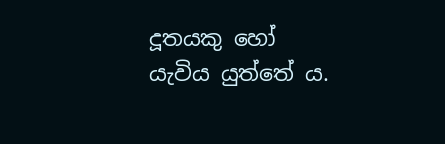දූතයකු හෝ යැවිය යුත්තේ ය.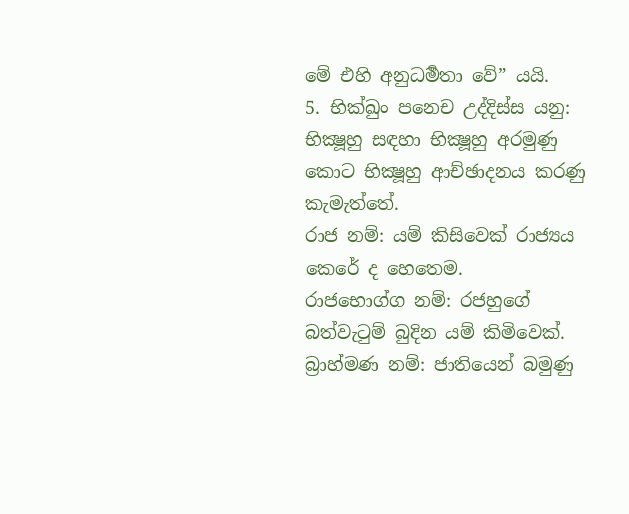මේ එහි අනුධර්‍මතා වේ” යයි.
5. භික්‍ඛුං පනෙච උද්දිස්ස යනු: භික්‍ෂූහු සඳහා භික්‍ෂූහු අරමුණු කොට භික්‍ෂූහු ආච්ඡාදනය කරණු කැමැත්තේ.
රාජ නම්: යම් කිසිවෙක් රාජ්‍යය කෙරේ ද හෙතෙම.
රාජභොග්ග නම්: රජහුගේ බත්වැටුම් බුදින යම් කිමිවෙක්.
බ්‍රාහ්මණ නම්: ජාතියෙන් බමුණු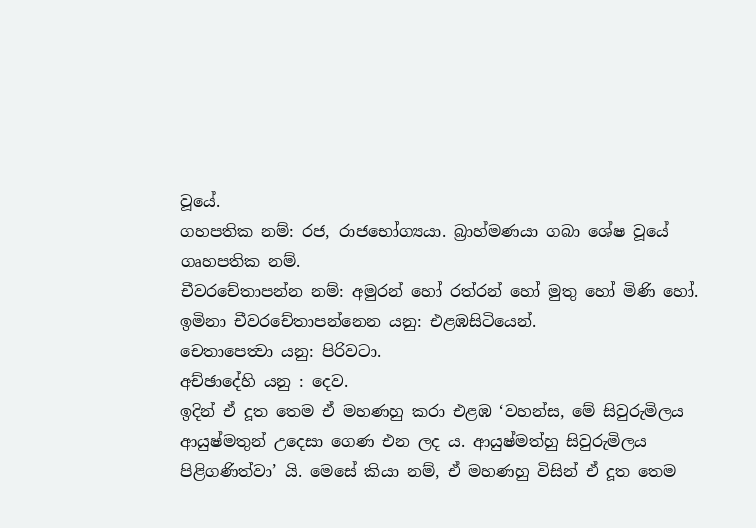වූයේ.
ගහපතික නම්: රජ, රාජභෝග්‍යයා. බ්‍රාහ්මණයා ගබා ශේෂ වූයේ ගෘහපතික නම්.
චීවරචේතාපන්න නම්: අමුරන් හෝ රත්රන් හෝ මුතු හෝ මිණි හෝ.
ඉමිනා චීවරචේතාපන්නෙන යනු: එළඹසිටියෙන්.
චෙතාපෙත්‍වා යනු: පිරිවටා.
අච්ඡාදේහි යනු : දෙව.
ඉදින් ඒ දූත තෙම ඒ මහණහු කරා එළඹ ‘වහන්ස, මේ සිවුරුමිලය ආයුෂ්මතුන් උදෙසා ගෙණ එන ලද ය. ආයුෂ්මත්හු සිවුරුමිලය පිළිගණිත්වා’ යි. මෙසේ කියා නම්, ඒ මහණහු විසින් ඒ දූත තෙම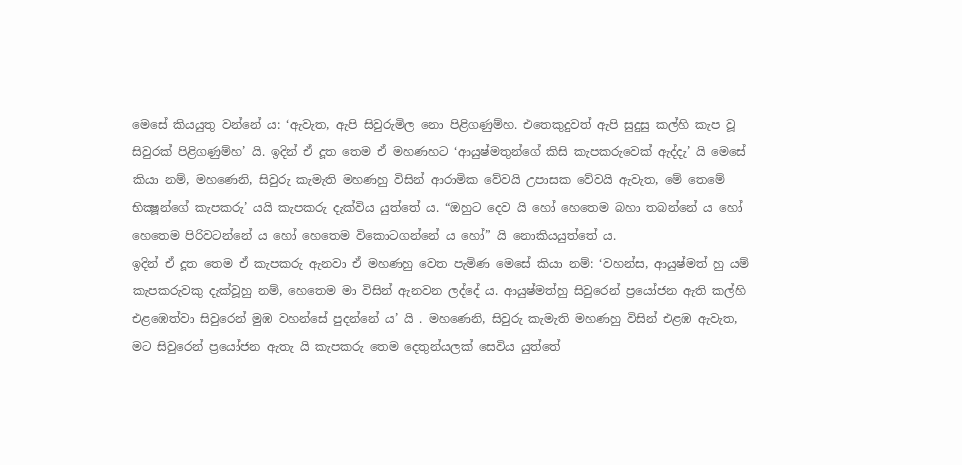මෙසේ කියයුතු වන්නේ ය: ‘ඇවැත, ඇපි සිවුරුමිල නො පිළිගණුම්හ. එතෙකුදුවත් ඇපි සුදුසු කල්හි කැප වූ සිවුරක් පිළිගණුම්හ’ යි. ඉදින් ඒ දූත තෙම ඒ මහණහට ‘ආයුෂ්මතුන්ගේ කිසි කැපකරුවෙක් ඇද්දැ’ යි මෙසේ කියා නම්, මහණෙනි, සිවුරු කැමැති මහණහු විසින් ආරාමික වේවයි උපාසක වේවයි ඇවැත, මේ තෙමේ භික්‍ෂූන්ගේ කැපකරු’ යයි කැපකරු දැක්විය යුත්තේ ය. “ඔහුට දෙව යි හෝ හෙතෙම බහා තබන්නේ ය හෝ හෙතෙම පිරිවටන්නේ ය හෝ හෙතෙම විකොටගන්නේ ය හෝ” යි නොකියයුත්තේ ය.
ඉදින් ඒ දූත තෙම ඒ කැපකරු ඇනවා ඒ මහණහු වෙත පැමිණ මෙසේ කියා නම්: ‘වහන්ස, ආයුෂ්මත් හු යම් කැපකරුවකු දැක්වූහු නම්, හෙතෙම මා විසින් ඇනවන ලද්දේ ය. ආයුෂ්මත්හු සිවුරෙන් ප්‍රයෝජන ඇති කල්හි එළඹෙත්වා සිවුරෙන් මුඹ වහන්සේ පුදන්නේ ය’ යි . මහණෙනි, සිවුරු කැමැති මහණහු විසින් එළඹ ඇවැත, මට සිවුරෙන් ප්‍රයෝජන ඇතැ යි කැපකරු තෙම දෙතුන්යලක් සෙවිය යුත්තේ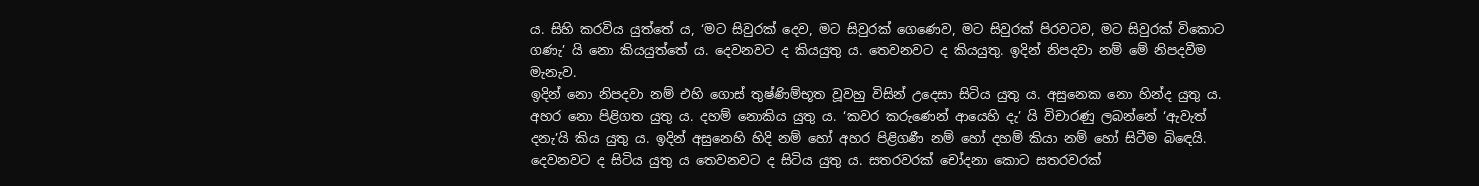ය. සිහි කරවිය යුත්තේ ය, ‘මට සිවුරක් දෙව, මට සිවුරක් ගෙණෙව, මට සිවුරක් පිරවටව, මට සිවුරක් විකොට ගණැ’ යි නො කියයුත්තේ ය. දෙවනවට ද කියයුතු ය. තෙවනවට ද කියයුතු. ඉදින් නිපදවා නම් මේ නිපදවීම මැනැව.
ඉදින් නො නිපදවා නම් එහි ගොස් තුෂ්ණිම්භූත වූවහු විසින් උදෙසා සිටිය යුතු ය. අසුනෙක නො හින්ද යුතු ය. අහර නො පිළිගත යුතු ය. දහම් නොකිය යුතු ය. ‘කවර කරුණෙන් ආයෙහි දැ’ යි විචාරණු ලබන්නේ ‘ඇවැත් දනැ’යි කිය යුතු ය. ඉදින් අසුනෙහි හිදි නම් හෝ අහර පිළිගණී නම් හෝ දහම් කියා නම් හෝ සිටීම බිඳෙයි. දෙවනවට ද සිටිය යුතු ය තෙවනවට ද සිටිය යුතු ය. සතරවරක් චෝදනා කොට සතරවරක්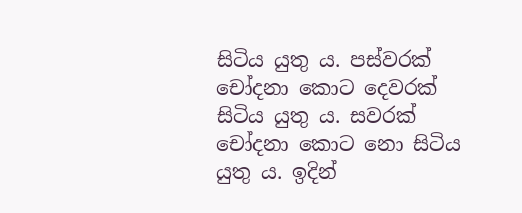සිටිය යුතු ය. පස්වරක් චෝදනා කොට දෙවරක් සිටිය යුතු ය. සවරක් චෝදනා කොට නො සිටිය යුතු ය. ඉදින්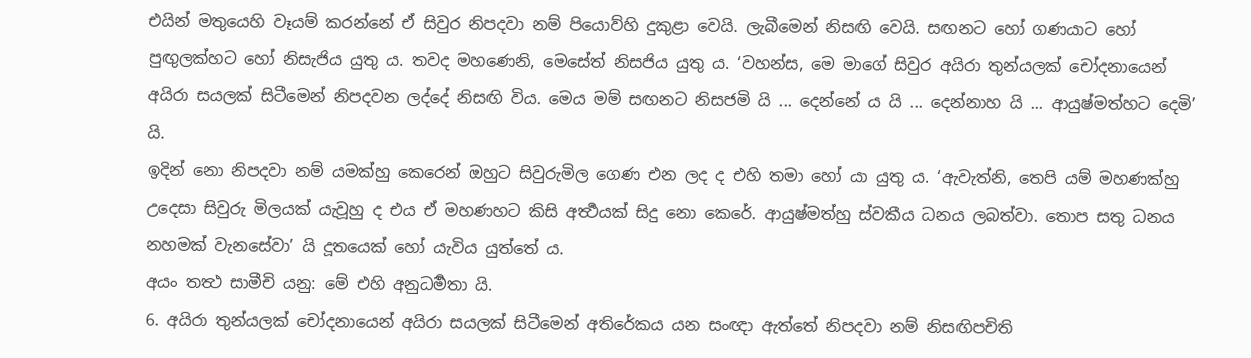එයින් මතුයෙහි වෑයම් කරන්නේ ඒ සිවුර නිපදවා නම් පියොව්හි දුකුළා වෙයි. ලැබීමෙන් නිසඟි වෙයි. සඟනට හෝ ගණයාට හෝ පුඟුලක්හට හෝ නිසැජිය යුතු ය. තවද මහණෙනි, මෙසේත් නිසජිය යුතු ය. ‘වහන්ස, මෙ මාගේ සිවුර අයිරා තුන්යලක් චෝදනායෙන් අයිරා සයලක් සිටීමෙන් නිපදවන ලද්දේ නිසඟි විය. මෙය මම් සඟනට නිසජමි යි ... දෙන්නේ ය යි ... දෙන්නාහ යි ... ආයුෂ්මත්හට දෙමි’ යි.
ඉදින් නො නිපදවා නම් යමක්හු කෙරෙන් ඔහුට සිවුරුමිල ගෙණ එන ලද ද එහි තමා හෝ යා යුතු ය. ‘ඇවැත්නි, තෙපි යම් මහණක්හු උදෙසා සිවුරු මිලයක් යැවූහු ද එය ඒ මහණහට කිසි අර්‍ත්‍ථයක් සිදු නො කෙරේ. ආයුෂ්මත්හු ස්වකීය ධනය ලබත්වා. තොප සතු ධනය නහමක් වැනසේවා’ යි දූතයෙක් හෝ යැවිය යුත්තේ ය.
අයං තත්‍ථ සාමීචි යනු: මේ එහි අනුධර්‍මතා යි.
6. අයිරා තුන්යලක් චෝදනායෙන් අයිරා සයලක් සිටීමෙන් අතිරේකය යන සංඥා ඇත්තේ නිපදවා නම් නිසඟිපචිති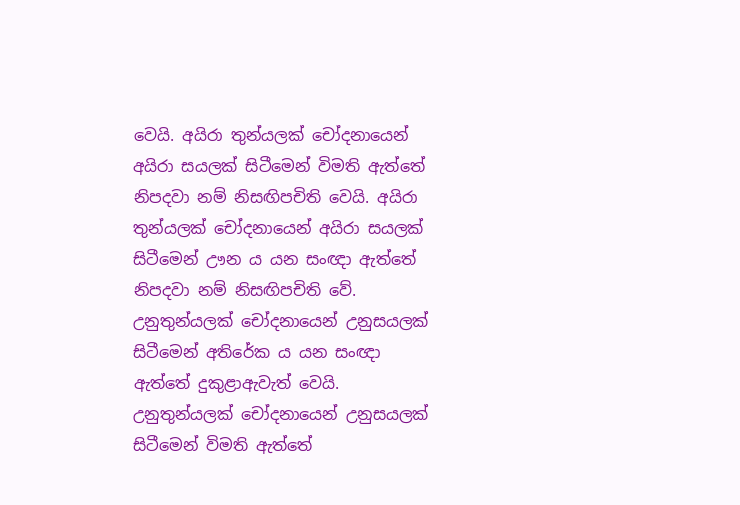වෙයි. අයිරා තුන්යලක් චෝදනායෙන් අයිරා සයලක් සිටීමෙන් විමති ඇත්තේ නිපදවා නම් නිසඟිපචිති වෙයි. අයිරා තුන්යලක් චෝදනායෙන් අයිරා සයලක් සිටීමෙන් ඌන ය යන සංඥා ඇත්තේ නිපදවා නම් නිසඟිපචිති වේ. උනුතුන්යලක් චෝදනායෙන් උනුසයලක් සිටීමෙන් අතිරේක ය යන සංඥා ඇත්තේ දුකුළාඇවැත් වෙයි. උනුතුන්යලක් චෝදනායෙන් උනුසයලක් සිටීමෙන් විමති ඇත්තේ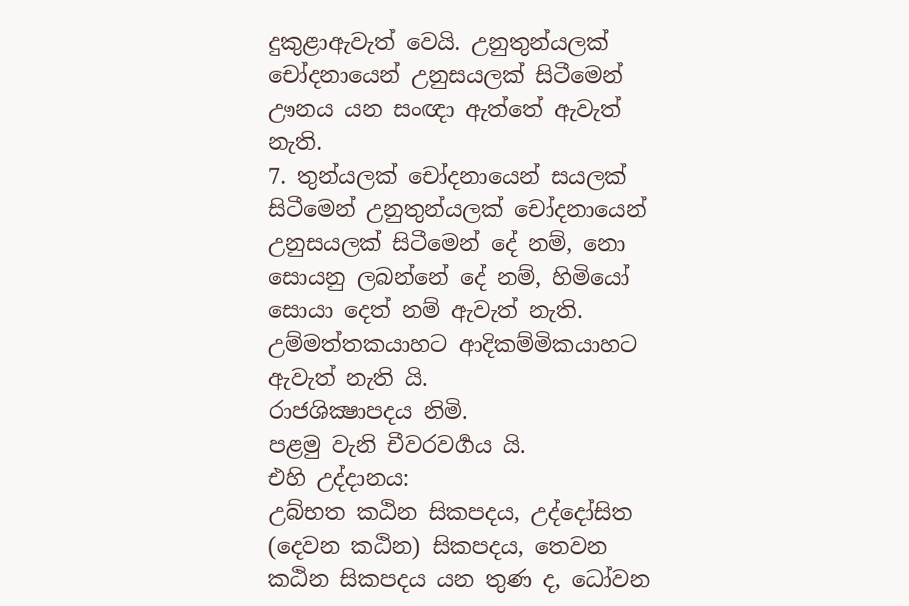දුකුළාඇවැත් වෙයි. උනුතුන්යලක් චෝදනායෙන් උනුසයලක් සිටීමෙන් ඌනය යන සංඥා ඇත්තේ ඇවැත් නැති.
7. තුන්යලක් චෝදනායෙන් සයලක් සිටීමෙන් උනුතුන්යලක් චෝදනායෙන් උනුසයලක් සිටීමෙන් දේ නම්, නො සොයනු ලබන්නේ දේ නම්, හිමියෝ සොයා දෙත් නම් ඇවැත් නැති. උම්මත්තකයාහට ආදිකම්මිකයාහට ඇවැත් නැති යි.
රාජශික්‍ෂාපදය නිමි.
පළමු වැනි චීවරවර්‍ගය යි.
එහි උද්දානය:
උබ්‍භත කඨින සිකපදය, උද්දෝසිත (දෙවන කඨින) සිකපදය, තෙවන කඨින සිකපදය යන තුණ ද, ධෝවන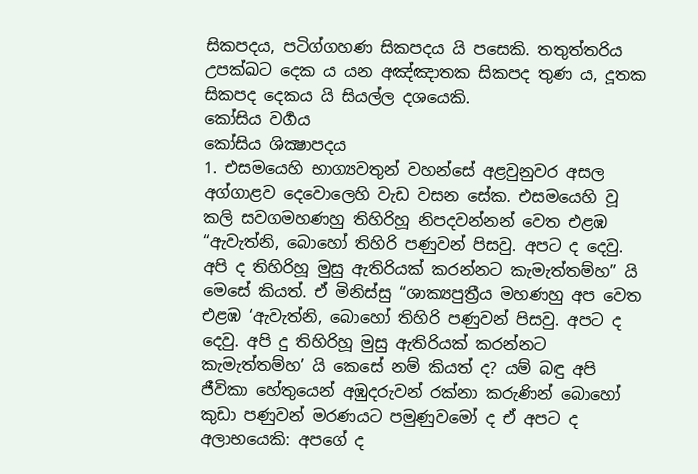සිකපදය, පටිග්‍ගහණ සිකපදය යි පසෙකි. තතුත්‍තරිය උපක්‍ඛට දෙක ය යන අඤ්ඤාතක සිකපද තුණ ය, දූතක සිකපද දෙකය යි සියල්ල දශයෙකි.
කෝසිය වර්‍ගය
කෝසිය ශික්‍ෂාපදය
1. එසමයෙහි භාග්‍යවතුන් වහන්සේ අළවුනුවර අසල අග්ගාළව දෙවොලෙහි වැඩ වසන සේක. එසමයෙහි වූ කලි සවගමහණහු තිහිරිහූ නිපදවන්නන් වෙත එළඹ “ඇවැත්නි, බොහෝ තිහිරි පණුවන් පිසවු. අපට ද දෙවු. අපි ද තිහිරිහූ මුසු ඇතිරියක් කරන්නට කැමැත්තම්හ” යි මෙසේ කියත්. ඒ මිනිස්සු “ශාක්‍යපුත්‍රීය මහණහු අප වෙත එළඹ ‘ඇවැත්නි, බොහෝ තිහිරි පණුවන් පිසවු. අපට ද දෙවු. අපි දු තිහිරිහූ මුසු ඇතිරියක් කරන්නට කැමැත්තම්හ’ යි කෙසේ නම් කියත් ද? යම් බඳු අපි ජීවිකා හේතුයෙන් අඹුදරුවන් රක්නා කරුණින් බොහෝ කුඩා පණුවන් මරණයට පමුණුවමෝ ද ඒ අපට ද අලාභයෙකි: අපගේ ද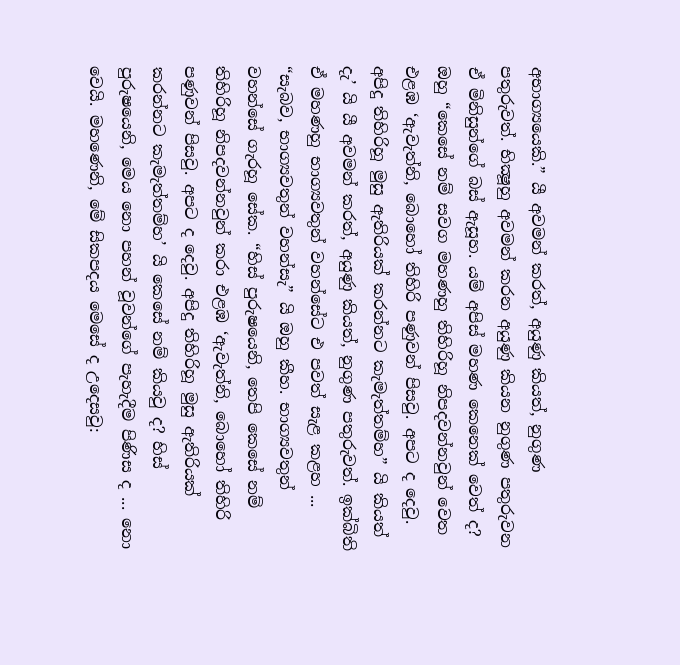අභාග්‍යයෙකි.” යී අවමන් කරත්, අයුණු කියත්, නුගුණ පතුරුවත්. භික්‍ෂූහු අවමන් කරන අයුණු කියන නුගුණ පතුරුවන ඒ මිනිසුන්ගේ බස් ඇසූහ. යම් අපිස් මහණ කෙනෙක් වෙත් ද? ඔහු “කෙසේ නම් සවග මහණහු තිහිරිහූ නිපදවන්නවුන් වෙත එළඹ ‘ඇවැත්නි, බොහෝ තිහිරි පණුවන් පිසවු. අපට ද දෙවු. අපිදු තිහිරිහූ මුසු ඇතිරියක් කරන්නට කැමැත්තම්හ” යි කියත් දැ’ යි යී අවමන් කරත්, අයුණු කියත්, නුගුණ පතුරුවත්. ඉක්බිති ඒ මහණහු භාග්‍යවතුන් වහන්සේට එ පවත් සැළ කළහ ... “සැබව, භාග්‍යවතුන් වහන්සැ” යි ඔහු කීහ. භාග්‍යවතුන් වහන්සේ ගැරහූ සේක. “හිස් පුරුෂයෙනි, තෙපි කෙසේ නම් තිහිරිහූ නිපදවන්නවුන් කරා එළඹ ‘ඇවැත්නි, බොහෝ තිහිරි පණුවන් පිසවු. අපට ද දෙවු. අපිදු තිහිරිහූ මුසු ඇතිරියක් කරන්නට කැමැත්තම්හ’ යි කෙසේ නම් කියවු ද? හිස් පුරුෂයෙනි, මෙය නො පහන් වූවන්ගේ පැහැදීම පිණිස ද ... නො වෙයි. මහණෙනි, මේ සිකපදය මෙසේ ද උදෙසවු: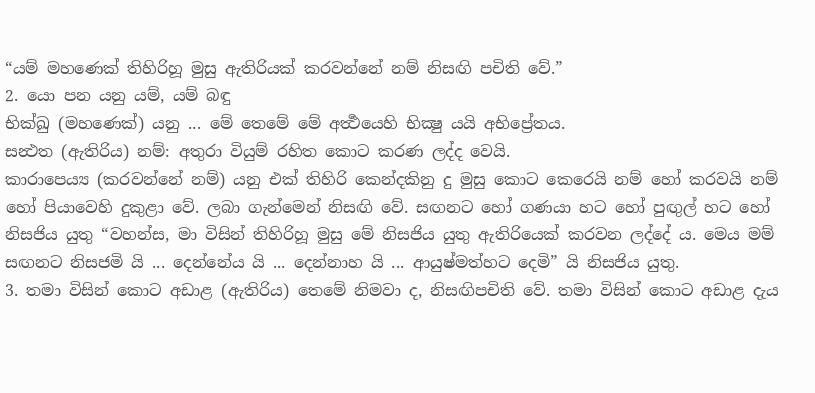“යම් මහණෙක් තිහිරිහූ මුසු ඇතිරියක් කරවන්නේ නම් නිසඟි පචිති වේ.”
2. යො පන යනු යම්, යම් බඳු
භික්ඛු (මහණෙක්) යනු ... මේ තෙමේ මේ අර්‍ත්‍ථයෙහි භික්‍ෂු යයි අභිප්‍රේතය.
සන්‍ථත (ඇතිරිය) නම්: අතුරා වියුම් රහිත කොට කරණ ලද්ද වෙයි.
කාරාපෙය්‍ය (කරවන්නේ නම්) යනු එක් තිහිරි කෙන්දකිනු දු මුසු කොට කෙරෙයි නම් හෝ කරවයි නම් හෝ පියාවෙහි දුකුළා වේ. ලබා ගැන්මෙන් නිසඟි වේ. සඟනට හෝ ගණයා හට හෝ පුඟුල් හට හෝ නිසජිය යුතු “වහන්ස, මා විසින් තිහිරිහූ මුසු මේ නිසජිය යුතු ඇතිරියෙක් කරවන ලද්දේ ය. මෙය මම් සඟනට නිසජමි යි ... දෙන්නේය යි ... දෙන්නාහ යි ... ආයුෂ්මත්හට දෙමි” යි නිසජිය යුතු.
3. තමා විසින් කොට අඩාළ (ඇතිරිය) තෙමේ නිමවා ද, නිසඟිපචිති වේ. තමා විසින් කොට අඩාළ දැය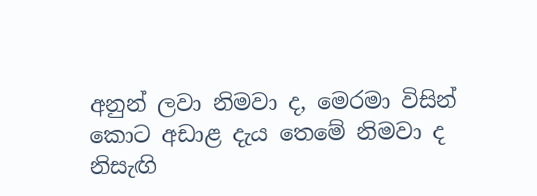අනුන් ලවා නිමවා ද, මෙරමා විසින් කොට අඩාළ දැය තෙමේ නිමවා ද නිසැඟි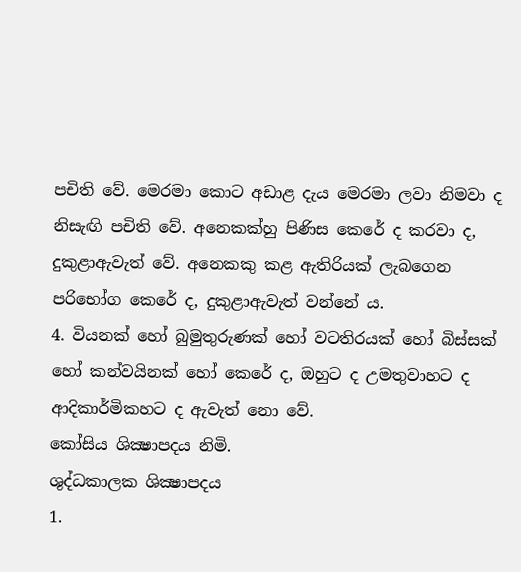පචිති වේ. මෙරමා කොට අඩාළ දැය මෙරමා ලවා නිමවා ද නිසැඟි පචිති වේ. අනෙකක්හු පිණිස කෙරේ ද කරවා ද, දුකුළාඇවැත් වේ. අනෙකකු කළ ඇතිරියක් ලැබගෙන පරිභෝග කෙරේ ද, දුකුළාඇවැත් වන්නේ ය.
4. වියනක් හෝ බුමුතුරුණක් හෝ වටතිරයක් හෝ බිස්සක් හෝ කන්වයිනක් හෝ කෙරේ ද, ඔහුට ද උමතුවාහට ද ආදිකාර්මිකහට ද ඇවැත් නො වේ.
කෝසිය ශික්‍ෂාපදය නිමි.
ශුද්ධකාලක ශික්‍ෂාපදය
1.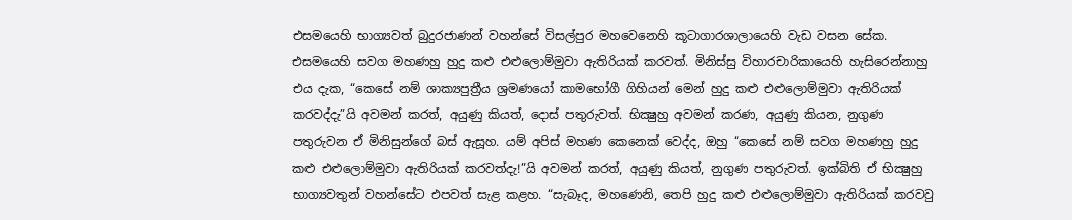එසමයෙහි භාග්‍යවත් බුදුරජාණන් වහන්සේ විසල්පුර මහවෙනෙහි කූටාගාරශාලායෙහි වැඩ වසන සේක. එසමයෙහි සවග මහණහු හුදු කළු එළුලොම්මුවා ඇතිරියක් කරවත්. මිනිස්සු විහාරචාරිකායෙහි හැසිරෙන්නාහු එය දැක, “කෙසේ නම් ශාක්‍යපුත්‍රීය ශ්‍රමණයෝ කාමභෝගී ගිහියන් මෙන් හුදු කළු එළුලොම්මුවා ඇතිරියක් කරවද්දැ”යි අවමන් කරත්, අයුණු කියත්, දොස් පතුරුවත්. භික්‍ෂුහු අවමන් කරණ, අයුණු කියන, නුගුණ පතුරුවන ඒ මිනිසුන්ගේ බස් ඇසූහ. යම් අපිස් මහණ කෙනෙක් වෙද්ද, ඔහු “කෙසේ නම් සවග මහණහු හුදු කළු එළුලොම්මුවා ඇතිරියක් කරවත්දැ!”යි අවමන් කරත්, අයුණු කියත්, නුගුණ පතුරුවත්. ඉක්බිති ඒ භික්‍ෂුහු භාග්‍යවතුන් වහන්සේට එපවත් සැළ කළහ. “සැබෑද, මහණෙනි, තෙපි හුදු කළු එළුලොම්මුවා ඇතිරියක් කරවවු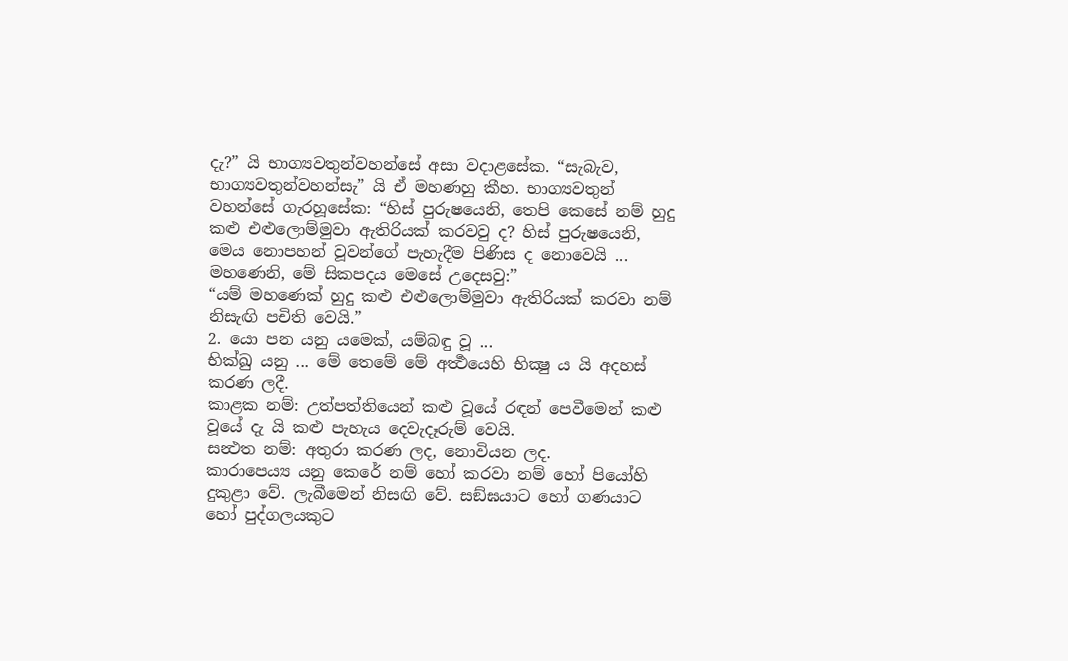දැ?” යි භාග්‍යවතුන්වහන්සේ අසා වදාළසේක. “සැබැව, භාග්‍යවතුන්වහන්සැ” යි ඒ මහණහු කීහ. භාග්‍යවතුන් වහන්සේ ගැරහූසේක: “හිස් පුරුෂයෙනි, තෙපි කෙසේ නම් හුදු කළු එළුලොම්මුවා ඇතිරියක් කරවවු ද? හිස් පුරුෂයෙනි, මෙය නොපහන් වූවන්ගේ පැහැදීම පිණිස ද නොවෙයි ... මහණෙනි, මේ සිකපදය මෙසේ උදෙසවු:”
“යම් මහණෙක් හුදු කළු එළුලොම්මුවා ඇතිරියක් කරවා නම් නිසැඟි පචිති වෙයි.”
2. යො පන යනු යමෙක්, යම්බඳු වූ ...
භික්ඛු යනු ... මේ තෙමේ මේ අර්‍ත්‍ථයෙහි භික්‍ෂු ය යි අදහස් කරණ ලදී.
කාළක නම්: උත්පත්තියෙන් කළු වූයේ රඳන් පෙවීමෙන් කළු වූයේ දැ යි කළු පැහැය දෙවැදෑරුම් වෙයි.
සන්‍ථත නම්: අතුරා කරණ ලද, නොවියන ලද.
කාරාපෙය්‍ය යනු කෙරේ නම් හෝ කරවා නම් හෝ පියෝහි දුකුළා වේ. ලැබීමෙන් නිසඟි වේ. සඞ්ඝයාට හෝ ගණයාට හෝ පුද්ගලයකුට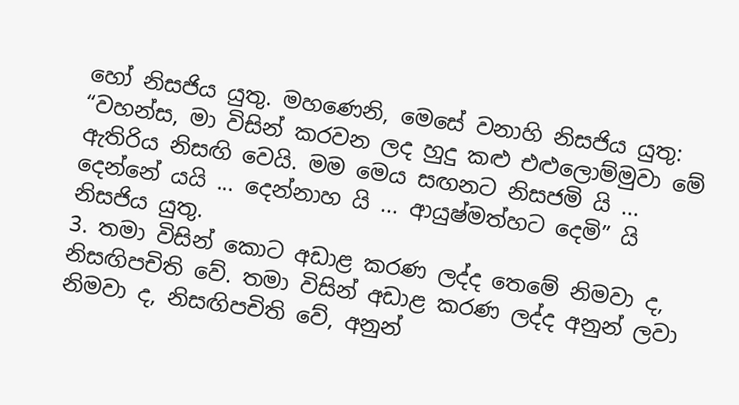හෝ නිසජිය යුතු. මහණෙනි, මෙසේ වනාහි නිසජිය යුතු: “වහන්ස, මා විසින් කරවන ලද හුදු කළු එළුලොම්මුවා මේ ඇතිරිය නිසඟි වෙයි. මම මෙය සඟනට නිසජමි යි ... දෙන්නේ යයි ... දෙන්නාහ යි ... ආයුෂ්මත්හට දෙමි” යි නිසජිය යුතු.
3. තමා විසින් කොට අඩාළ කරණ ලද්ද තෙමේ නිමවා ද, නිසඟිපචිති වේ. තමා විසින් අඩාළ කරණ ලද්ද අනුන් ලවා නිමවා ද, නිසඟිපචිති වේ, අනුන්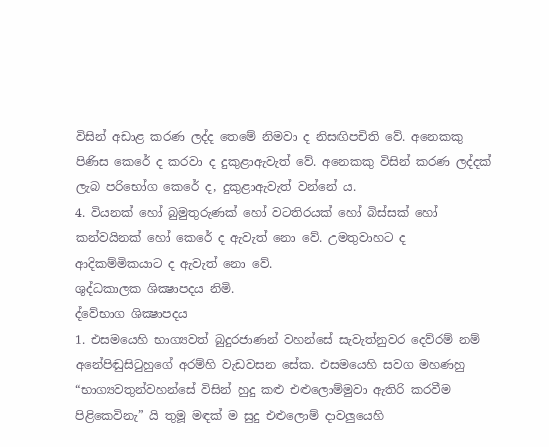විසින් අඩාළ කරණ ලද්ද තෙමේ නිමවා ද නිසඟිපචිති වේ. අනෙකකු පිණිස කෙරේ ද කරවා ද දුකුළාඇවැත් වේ. අනෙකකු විසින් කරණ ලද්දක් ලැබ පරිභෝග කෙරේ ද, දුකුළාඇවැත් වන්නේ ය.
4. වියනක් හෝ බුමුතුරුණක් හෝ වටතිරයක් හෝ බිස්සක් හෝ කන්වයිනක් හෝ කෙරේ ද ඇවැත් නො වේ. උමතුවාහට ද ආදිකම්මිකයාට ද ඇවැත් නො වේ.
ශුද්ධකාලක ශික්‍ෂාපදය නිමි.
ද්වේභාග ශික්‍ෂාපදය
1. එසමයෙහි භාග්‍යවත් බුදුරජාණන් වහන්සේ සැවැත්නුවර දෙව්රම් නම් අනේපිඬුසිටුහුගේ අරම්හි වැඩවසන සේක. එසමයෙහි සවග මහණහු “භාග්‍යවතුන්වහන්සේ විසින් හුදු කළු එළුලොම්මුවා ඇතිරි කරවීම පිළිකෙවිනැ” යි තුමූ මඳක් ම සුදු එළුලොම් දාවලුයෙහි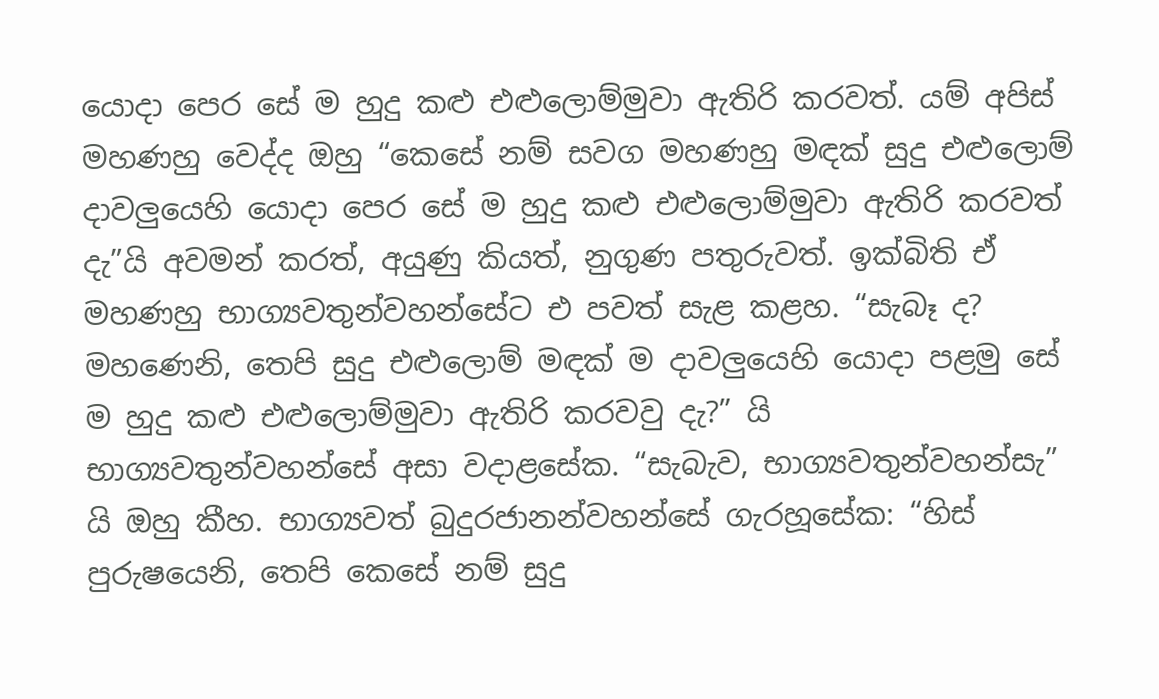යොදා පෙර සේ ම හුදු කළු එළුලොම්මුවා ඇතිරි කරවත්. යම් අපිස් මහණහු වෙද්ද ඔහු “කෙසේ නම් සවග මහණහු මඳක් සුදු එළුලොම් දාවලුයෙහි යොදා පෙර සේ ම හුදු කළු එළුලොම්මුවා ඇතිරි කරවත් දැ”යි අවමන් කරත්, අයුණු කියත්, නුගුණ පතුරුවත්. ඉක්බිති ඒ මහණහු භාග්‍යවතුන්වහන්සේට එ පවත් සැළ කළහ. “සැබෑ ද? මහණෙනි, තෙපි සුදු එළුලොම් මඳක් ම දාවලුයෙහි යොදා පළමු සේ ම හුදු කළු එළුලොම්මුවා ඇතිරි කරවවු දැ?” යි භාග්‍යවතුන්වහන්සේ අසා වදාළසේක. “සැබැව, භාග්‍යවතුන්වහන්සැ” යි ඔහු කීහ. භාග්‍යවත් බුදුරජානන්වහන්සේ ගැරහූසේක: “හිස් පුරුෂයෙනි, තෙපි කෙසේ නම් සුදු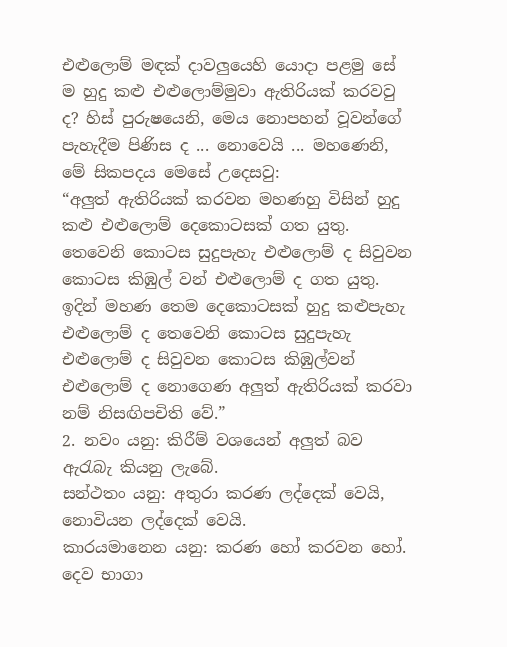එළුලොම් මඳක් දාවලුයෙහි යොදා පළමු සේ ම හුදු කළු එළුලොම්මුවා ඇතිරියක් කරවවු ද? හිස් පුරුෂයෙනි, මෙය නොපහන් වූවන්ගේ පැහැදීම පිණිස ද ... නොවෙයි ... මහණෙනි, මේ සිකපදය මෙසේ උදෙසවු:
“අලුත් ඇතිරියක් කරවන මහණහු විසින් හුදු කළු එළුලොම් දෙකොටසක් ගත යුතු. තෙවෙනි කොටස සුදුපැහැ එළුලොම් ද සිවුවන කොටස කිඹුල් වන් එළුලොම් ද ගත යුතු. ඉදින් මහණ තෙම දෙකොටසක් හුදු කළුපැහැ එළුලොම් ද තෙවෙනි කොටස සුදුපැහැ එළුලොම් ද සිවුවන කොටස කිඹුල්වන් එළුලොම් ද නොගෙණ අලුත් ඇතිරියක් කරවා නම් නිසඟිපචිති වේ.”
2. නවං යනු: කිරීම් වශයෙන් අලුත් බව ඇරැබැ කියනු ලැබේ.
සන්ථතං යනු: අතුරා කරණ ලද්දෙක් වෙයි, නොවියන ලද්දෙක් වෙයි.
කාරයමානෙන යනු: කරණ හෝ කරවන හෝ.
දෙව භාගා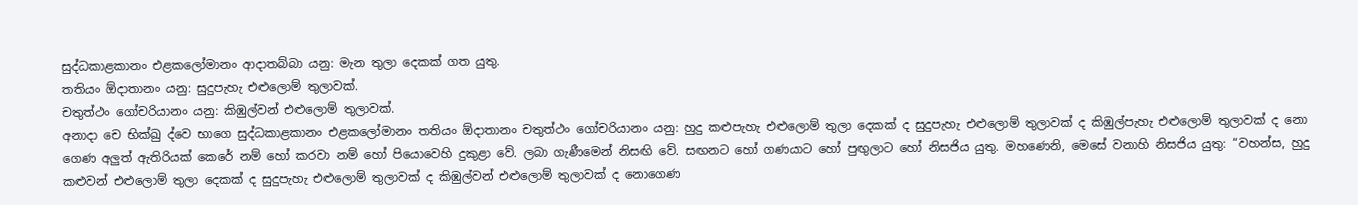සුද්ධකාළකානං එළකලෝමානං ආදාතබ්බා යනු: මැන තුලා දෙකක් ගත යුතු.
තතියං ඕදාතානං යනු: සුදුපැහැ එළුලොම් තුලාවක්.
චතුත්ථං ගෝචරියානං යනු: කිඹුල්වන් එළුලොම් තුලාවක්.
අනාදා චෙ භික්ඛු ද්වෙ භාගෙ සුද්ධකාළකානං එළකලෝමානං තතියං ඕදාතානං චතුත්ථං ගෝචරියානං යනු: හුදු කළුපැහැ එළුලොම් තුලා දෙකක් ද සුදුපැහැ එළුලොම් තුලාවක් ද කිඹුල්පැහැ එළුලොම් තුලාවක් ද නො ගෙණ අලුත් ඇතිරියක් කෙරේ නම් හෝ කරවා නම් හෝ පියොවෙහි දුකුළා වේ. ලබා ගැණීමෙන් නිසඟි වේ. සඟනට හෝ ගණයාට හෝ පුඟුලාට හෝ නිසජිය යුතු. මහණෙනි, මෙසේ වනාහි නිසජිය යුතු: “වහන්ස, හුදු කළුවන් එළුලොම් තුලා දෙකක් ද සුදුපැහැ එළුලොම් තුලාවක් ද කිඹුල්වන් එළුලොම් තුලාවක් ද නොගෙණ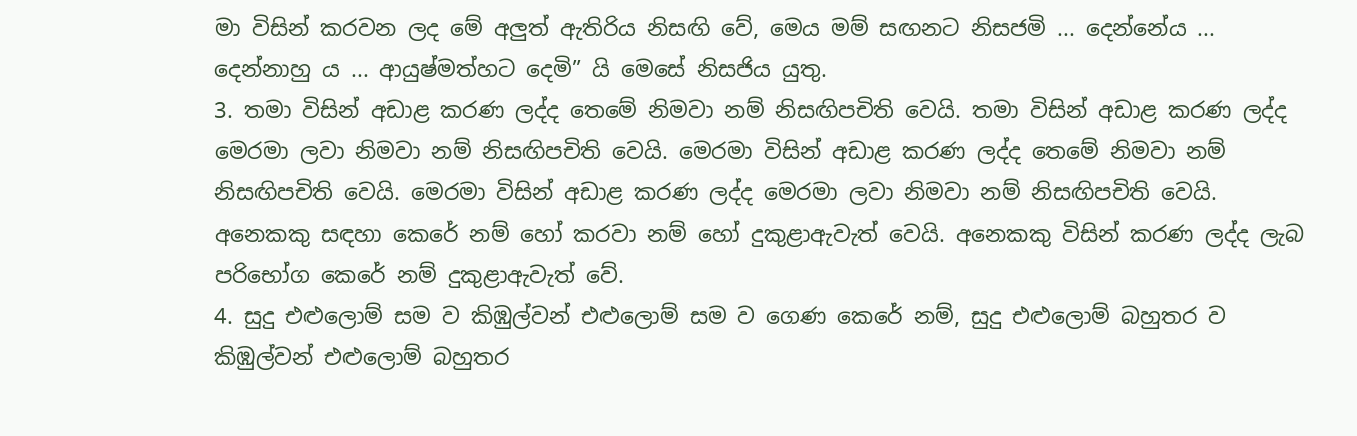මා විසින් කරවන ලද මේ අලුත් ඇතිරිය නිසඟි වේ, මෙය මම් සඟනට නිසජමි ... දෙන්නේය ... දෙන්නාහු ය ... ආයුෂ්මත්හට දෙමි” යි මෙසේ නිසජිය යුතු.
3. තමා විසින් අඩාළ කරණ ලද්ද තෙමේ නිමවා නම් නිසඟිපචිති වෙයි. තමා විසින් අඩාළ කරණ ලද්ද මෙරමා ලවා නිමවා නම් නිසඟිපචිති වෙයි. මෙරමා විසින් අඩාළ කරණ ලද්ද තෙමේ නිමවා නම් නිසඟිපචිති වෙයි. මෙරමා විසින් අඩාළ කරණ ලද්ද මෙරමා ලවා නිමවා නම් නිසඟිපචිති වෙයි. අනෙකකු සඳහා කෙරේ නම් හෝ කරවා නම් හෝ දුකුළාඇවැත් වෙයි. අනෙකකු විසින් කරණ ලද්ද ලැබ පරිභෝග කෙරේ නම් දුකුළාඇවැත් වේ.
4. සුදු එළුලොම් සම ව කිඹුල්වන් එළුලොම් සම ව ගෙණ කෙරේ නම්, සුදු එළුලොම් බහුතර ව කිඹුල්වන් එළුලොම් බහුතර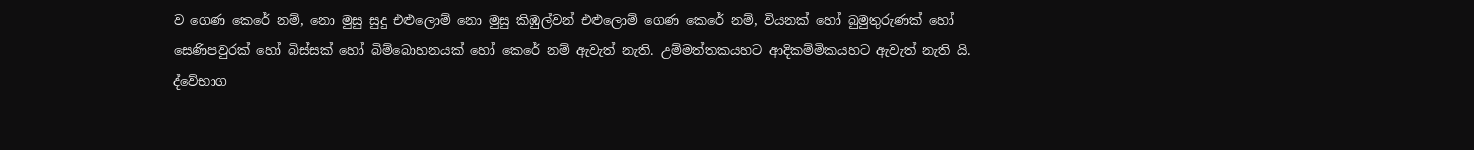ව ගෙණ කෙරේ නම්, නො මුසු සුදු එළුලොම් නො මුසු කිඹුල්වන් එළුලොම් ගෙණ කෙරේ නම්, වියනක් හෝ බුමුතුරුණක් හෝ සෙණිපවුරක් හෝ බිස්සක් හෝ බිම්බොහනයක් හෝ කෙරේ නම් ඇවැත් නැති. උම්මත්තකයහට ආදිකම්මිකයහට ඇවැත් නැති යි.
ද්වේභාග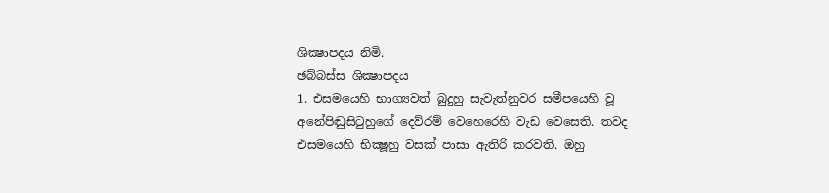ශික්‍ෂාපදය නිමි.
ඡබ්බස්ස ශික්‍ෂාපදය
1. එසමයෙහි භාග්‍යවත් බුදුහු සැවැත්නුවර සමීපයෙහි වූ අනේපිඬුසිටුහුගේ දෙව්රම් වෙහෙරෙහි වැඩ වෙසෙති. තවද එසමයෙහි භික්‍ෂූහු වසක් පාසා ඇතිරි කරවති. ඔහු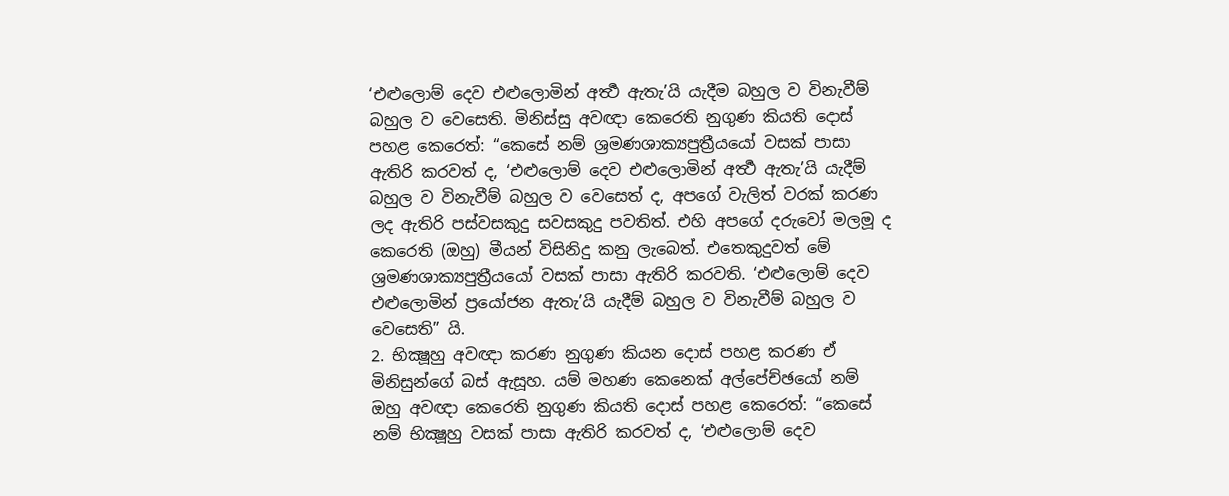‘එළුලොම් දෙව එළුලොමින් අර්‍ත්‍ථ ඇතැ’යි යැදීම බහුල ව විනැවීම් බහුල ව වෙසෙති. මිනිස්සු අවඥා කෙරෙති නුගුණ කියති දොස් පහළ කෙරෙත්: “කෙසේ නම් ශ්‍රමණශාක්‍යපුත්‍රීයයෝ වසක් පාසා ඇතිරි කරවත් ද, ‘එළුලොම් දෙව එළුලොමින් අර්‍ත්‍ථ ඇතැ’යි යැදීම් බහුල ව විනැවීම් බහුල ව වෙසෙත් ද, අපගේ වැලිත් වරක් කරණ ලද ඇතිරි පස්වසකුදු සවසකුදු පවතිත්. එහි අපගේ දරුවෝ මලමූ ද කෙරෙති (ඔහු) මීයන් විසිනිදු කනු ලැබෙත්. එතෙකුදුවත් මේ ශ්‍රමණශාක්‍යපුත්‍රීයයෝ වසක් පාසා ඇතිරි කරවති. ‘එළුලොම් දෙව එළුලොමින් ප්‍රයෝජන ඇතැ’යි යැදීම් බහුල ව විනැවීම් බහුල ව වෙසෙති” යි.
2. භික්‍ෂූහු අවඥා කරණ නුගුණ කියන දොස් පහළ කරණ ඒ මිනිසුන්ගේ බස් ඇසූහ. යම් මහණ කෙනෙක් අල්පේච්ඡයෝ නම් ඔහු අවඥා කෙරෙති නුගුණ කියති දොස් පහළ කෙරෙත්: “කෙසේ නම් භික්‍ෂූහු වසක් පාසා ඇතිරි කරවත් ද, ‘එළුලොම් දෙව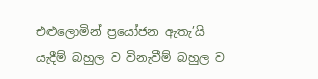එළුලොමින් ප්‍රයෝජන ඇතැ’යි යැදීම් බහුල ව විනැවීම් බහුල ව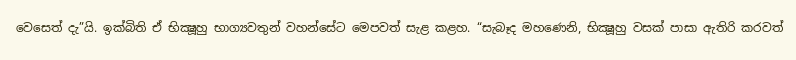වෙසෙත් දැ”යි. ඉක්බිති ඒ භික්‍ෂූහු භාග්‍යවතුන් වහන්සේට මෙපවත් සැළ කළහ. “සැබෑද මහණෙනි, භික්‍ෂූහු වසක් පාසා ඇතිරි කරවත්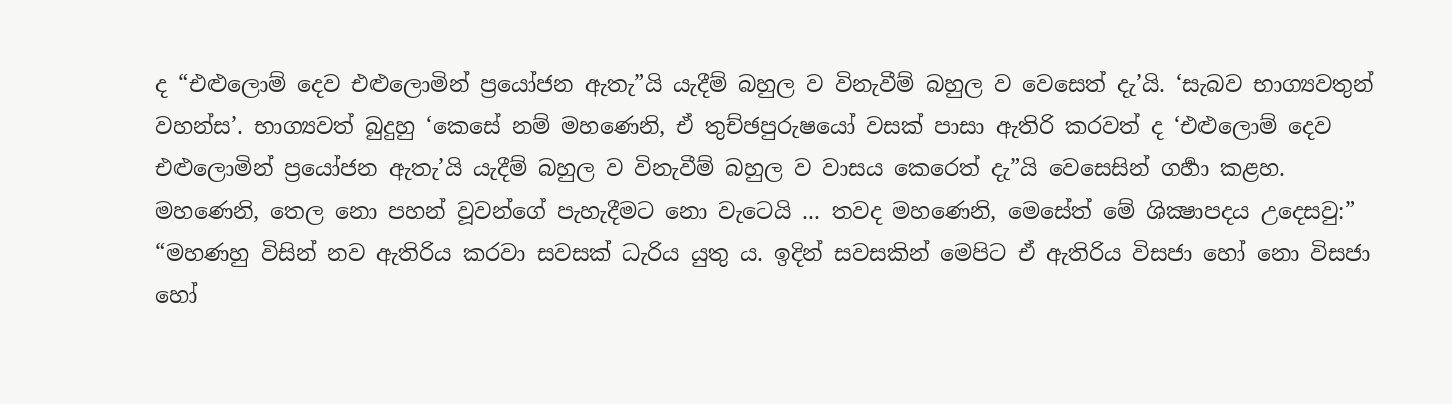ද “එළුලොම් දෙව එළුලොමින් ප්‍රයෝජන ඇතැ”යි යැදීම් බහුල ව විනැවීම් බහුල ව වෙසෙත් දැ’යි. ‘සැබව භාග්‍යවතුන් වහන්ස’. භාග්‍යවත් බුදුහු ‘කෙසේ නම් මහණෙනි, ඒ තුච්ඡපුරුෂයෝ වසක් පාසා ඇතිරි කරවත් ද ‘එළුලොම් දෙව එළුලොමින් ප්‍රයෝජන ඇතැ’යි යැදීම් බහුල ව විනැවීම් බහුල ව වාසය කෙරෙත් දැ”යි වෙසෙසින් ගර්‍හා කළහ. මහණෙනි, තෙල නො පහන් වූවන්ගේ පැහැදීමට නො වැටෙයි ... තවද මහණෙනි, මෙසේත් මේ ශික්‍ෂාපදය උදෙසවු:”
“මහණහු විසින් නව ඇතිරිය කරවා සවසක් ධැරිය යුතු ය. ඉදින් සවසකින් මෙපිට ඒ ඇතිරිය විසජා හෝ නො විසජා හෝ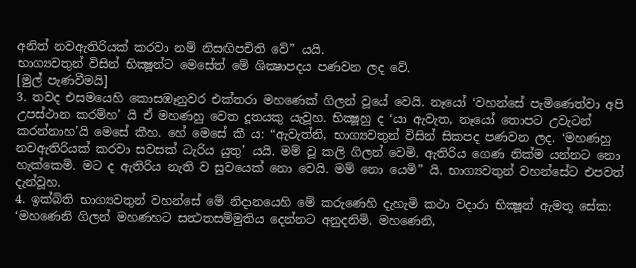අනිත් නවඇතිරියක් කරවා නම් නිසඟිපචිති වේ” යයි.
භාග්‍යවතුන් විසින් භික්‍ෂූන්ට මෙසේත් මේ ශික්‍ෂාපදය පණවන ලද වේ.
[මුල් පැණවීමයි]
3. තවද එසමයෙහි කොසඹෑනුවර එක්තරා මහණෙක් ගිලන් වූයේ වෙයි. නෑයෝ ‘වහන්සේ පැමිණෙත්වා අපි උපස්ථාන කරම්හ’ යි ඒ මහණහු වෙත දූතයකු යැවූහ. භික්‍ෂූහු ද ‘යා ඇවැත, නෑයෝ තොපට උවැටන් කරන්නාහ’යි මෙසේ කීහ. හේ මෙසේ කී ය: “ඇවැත්නි, භාග්‍යවතුන් විසින් සිකපද පණවන ලද. ‘මහණහු නවඇතිරියක් කරවා සවසක් ධැරිය යුතු’ යයි. මම් වූ කලි ගිලන් වෙමි. ඇතිරිය ගෙණ නික්ම යන්නට නො හැක්කෙමි. මට ද ඇතිරිය නැති ව සුවයෙක් නො වෙයි. මම් නො යෙමි” යි. භාග්‍යවතුන් වහන්සේට එපවත් දැන්වූහ.
4. ඉක්බිති භාග්‍යවතුන් වහන්සේ මේ නිදානයෙහි මේ කරුණෙහි දැහැමි කථා වදාරා භික්‍ෂූන් ඇමතූ සේක: ‘මහණෙනි ගිලන් මහණහට සන්‍ථතසම්මුතිය දෙන්නට අනුදනිමි. මහණෙනි,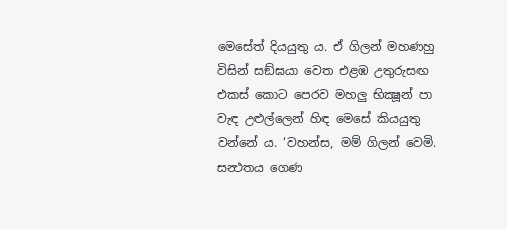මෙසේත් දියයුතු ය. ඒ ගිලන් මහණහු විසින් සඞ්ඝයා වෙත එළඹ උතුරුසඟ එකස් කොට පෙරව මහලු භික්‍ෂූන් පා වැඳ උළුල්ලෙන් හිඳ මෙසේ කියයුතු වන්නේ ය. ‘වහන්ස, මම් ගිලන් වෙමි. සන්‍ථතය ගෙණ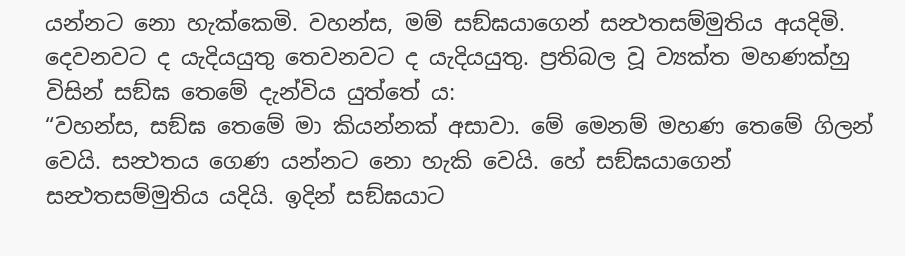යන්නට නො හැක්කෙමි. වහන්ස, මම් සඞ්ඝයාගෙන් සන්‍ථතසම්මුතිය අයදිමි. දෙවනවට ද යැදියයුතු තෙවනවට ද යැදියයුතු. ප්‍රතිබල වූ ව්‍යක්ත මහණක්හු විසින් සඞ්ඝ තෙමේ දැන්විය යුත්තේ ය:
“වහන්ස, සඞ්ඝ තෙමේ මා කියන්නක් අසාවා. මේ මෙනම් මහණ තෙමේ ගිලන් වෙයි. සන්‍ථතය ගෙණ යන්නට නො හැකි වෙයි. හේ සඞ්ඝයාගෙන් සන්‍ථතසම්මුතිය යදියි. ඉදින් සඞ්ඝයාට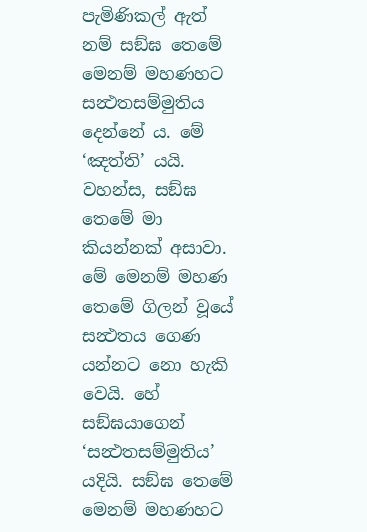පැමිණිකල් ඇත් නම් සඞ්ඝ තෙමේ මෙනම් මහණහට සන්‍ථතසම්මුතිය දෙන්නේ ය. මේ ‘ඤත්ති’ යයි.
වහන්ස, සඞ්ඝ තෙමේ මා කියන්නක් අසාවා. මේ මෙනම් මහණ තෙමේ ගිලන් වූයේ සන්‍ථතය ගෙණ යන්නට නො හැකි වෙයි. හේ සඞ්ඝයාගෙන් ‘සන්‍ථතසම්මුතිය’ යදියි. සඞ්ඝ තෙමේ මෙනම් මහණහට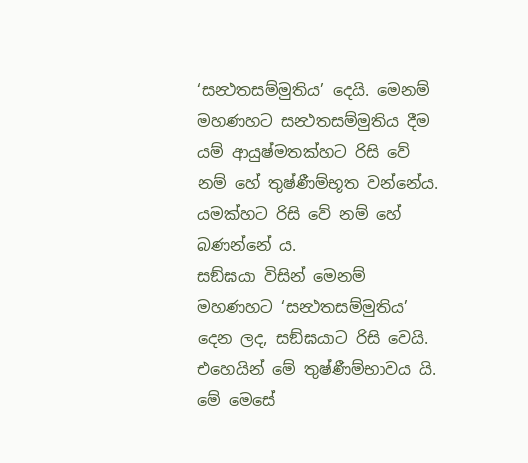‘සන්‍ථතසම්මුතිය’ දෙයි. මෙනම් මහණහට සන්‍ථතසම්මුතිය දීම යම් ආයුෂ්මතක්හට රිසි වේ නම් හේ තුෂ්ණීම්භූත වන්නේය. යමක්හට රිසි වේ නම් හේ බණන්නේ ය.
සඞ්ඝයා විසින් මෙනම් මහණහට ‘සන්‍ථතසම්මුතිය’ දෙන ලද, සඞ්ඝයාට රිසි වෙයි. එහෙයින් මේ තුෂ්ණීම්භාවය යි. මේ මෙසේ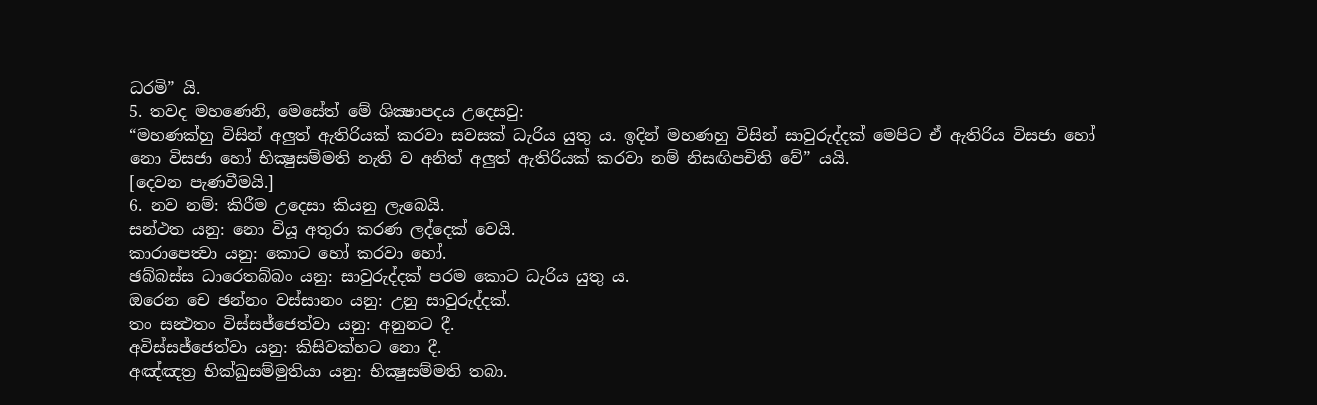ධරමි” යි.
5. තවද මහණෙනි, මෙසේත් මේ ශික්‍ෂාපදය උදෙසවු:
“මහණක්හු විසින් අලුත් ඇතිරියක් කරවා සවසක් ධැරිය යුතු ය. ඉදින් මහණහු විසින් සාවුරුද්දක් මෙපිට ඒ ඇතිරිය විසජා හෝ නො විසජා හෝ භික්‍ෂුසම්‍මති නැති ව අනිත් අලුත් ඇතිරියක් කරවා නම් නිසඟිපචිති වේ” යයි.
[දෙවන පැණවීමයි.]
6. නව නම්: කිරීම උදෙසා කියනු ලැබෙයි.
සන්ථත යනු: නො වියූ අතුරා කරණ ලද්දෙක් වෙයි.
කාරාපෙත්‍වා යනු: කොට හෝ කරවා හෝ.
ඡබ්බස්ස ධාරෙතබ්බං යනු: සාවුරුද්දක් පරම කොට ධැරිය යුතු ය.
ඔරෙන චෙ ඡන්නං වස්සානං යනු: උනු සාවුරුද්දක්.
තං සන්‍ථතං විස්සජ්ජෙත්වා යනු: අනුනට දී.
අවිස්සජ්ජෙත්වා යනු: කිසිවක්හට නො දී.
අඤ්ඤත්‍ර භික්ඛුසම්මුතියා යනු: භික්‍ෂුසම්මති තබා.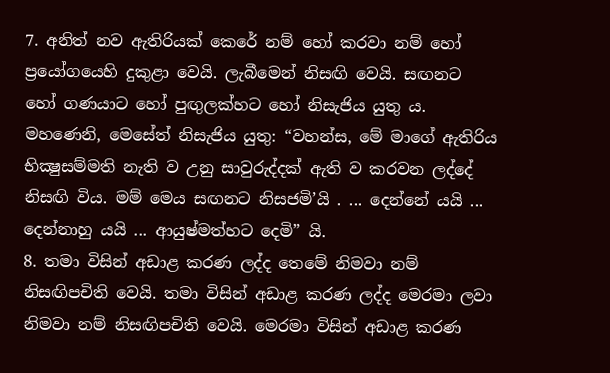7. අනිත් නව ඇතිරියක් කෙරේ නම් හෝ කරවා නම් හෝ ප්‍රයෝගයෙහි දුකුළා වෙයි. ලැබීමෙන් නිසඟි වෙයි. සඟනට හෝ ගණයාට හෝ පුඟුලක්හට හෝ නිසැජිය යුතු ය. මහණෙනි, මෙසේත් නිසැජිය යුතු: “වහන්ස, මේ මාගේ ඇතිරිය භික්‍ෂුසම්‍මති නැති ව උනු සාවුරුද්දක් ඇති ව කරවන ලද්දේ නිසඟි විය. මම් මෙය සඟනට නිසජමි’යි . ... දෙන්නේ යයි ... දෙන්නාහු යයි ... ආයුෂ්මත්හට දෙමි” යි.
8. තමා විසින් අඩාළ කරණ ලද්ද තෙමේ නිමවා නම් නිසඟිපචිති වෙයි. තමා විසින් අඩාළ කරණ ලද්ද මෙරමා ලවා නිමවා නම් නිසඟිපචිති වෙයි. මෙරමා විසින් අඩාළ කරණ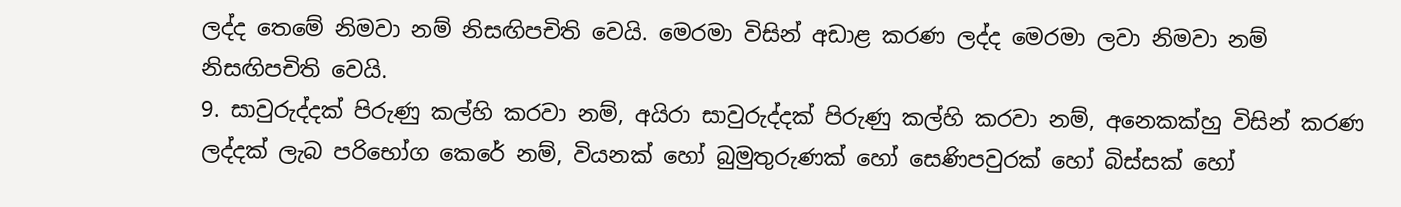ලද්ද තෙමේ නිමවා නම් නිසඟිපචිති වෙයි. මෙරමා විසින් අඩාළ කරණ ලද්ද මෙරමා ලවා නිමවා නම් නිසඟිපචිති වෙයි.
9. සාවුරුද්දක් පිරුණු කල්හි කරවා නම්, අයිරා සාවුරුද්දක් පිරුණු කල්හි කරවා නම්, අනෙකක්හු විසින් කරණ ලද්දක් ලැබ පරිභෝග කෙරේ නම්, වියනක් හෝ බුමුතුරුණක් හෝ සෙණිපවුරක් හෝ බිස්සක් හෝ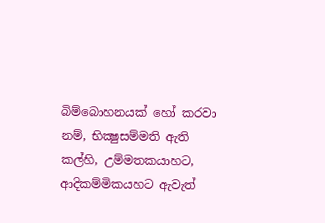බිම්බොහනයක් හෝ කරවා නම්, භික්‍ෂුසම්‍මති ඇති කල්හි, උම්මතකයාහට, ආදිකම්මිකයහට ඇවැත්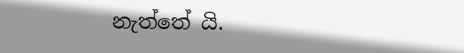නැත්තේ යි.